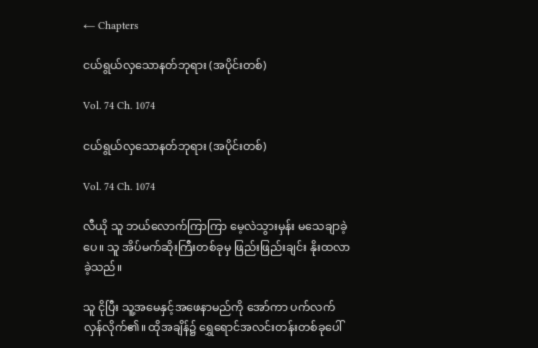← Chapters

ငယ်ရွယ်လှသောနတ်ဘုရား (အပိုင်းတစ်)

Vol. 74 Ch. 1074

ငယ်ရွယ်လှသောနတ်ဘုရား (အပိုင်းတစ်)

Vol. 74 Ch. 1074

လီယို သူ ဘယ်လောက်ကြာကြာ မေ့လဲသွားမှန်း မသေချာခဲ့ပေ။ သူ အိပ်မက်ဆိုးကြီးတစ်ခုမှ ဖြည်းဖြည်းချင်း နိုးထလာခဲ့သည်။

သူ ငိုပြီး သူ့အမေနှင့်အဖေနာမည်ကို အော်ကာ ပက်လက်လှန်လိုက်၏။ ထိုအချိန်၌ ရွှေရောင်အလင်းတန်းတစ်ခုပေါ်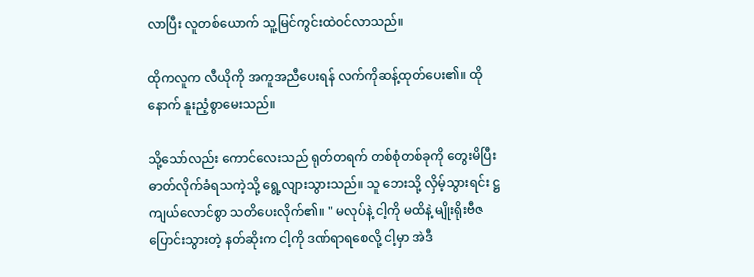လာပြီး လူတစ်ယောက် သူ့မြင်ကွင်းထဲဝင်လာသည်။

ထိုကလူက လီယိုကို အကူအညီပေးရန် လက်ကိုဆန့်ထုတ်ပေး၏။ ထိုနောက် နူးညံ့စွာမေးသည်။

သို့သော်လည်း ကောင်လေးသည် ရုတ်တရက် တစ်စုံတစ်ခုကို တွေးမိပြီး ဓာတ်လိုက်ခံရသကဲ့သို့ ရွေ့လျားသွားသည်။ သူ ဘေးသို့ လှိမ့်သွားရင်း ဋ္ဌကျယ်လောင်စွာ သတိပေးလိုက်၏။ " မလုပ်နဲ့ ငါ့ကို မထိနဲ့ မျိုးရိုးဗီဇပြောင်းသွားတဲ့ နတ်ဆိုးက ငါ့ကို ဒဏ်ရာရစေလို့ ငါ့မှာ အဲဒီ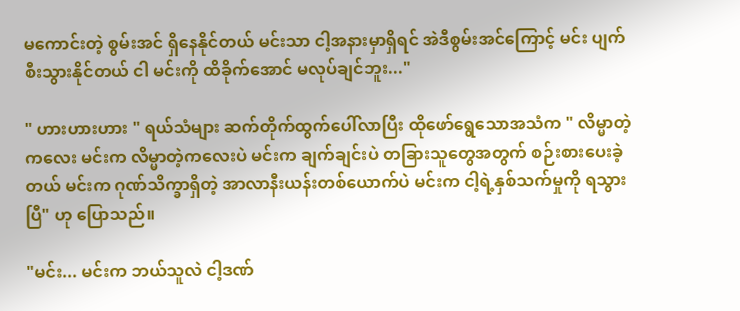မကောင်းတဲ့ စွမ်းအင် ရှိနေနိုင်တယ် မင်းသာ ငါ့အနားမှာရှိရင် အဲဒီစွမ်းအင်ကြောင့် မင်း ပျက်စီးသွားနိုင်တယ် ငါ မင်းကို ထိခိုက်အောင် မလုပ်ချင်ဘူး..."

" ဟားဟားဟား " ရယ်သံများ ဆက်တိုက်ထွက်ပေါ်လာပြီး ထိုဖော်ရွေသောအသံက " လိမ္မာတဲ့ကလေး မင်းက လိမ္မာတဲ့ကလေးပဲ မင်းက ချက်ချင်းပဲ တခြားသူတွေအတွက် စဉ်းစားပေးခဲ့တယ် မင်းက ဂုဏ်သိက္ခာရှိတဲ့ အာလာနီးယန်းတစ်ယောက်ပဲ မင်းက ငါ့ရဲ့နှစ်သက်မှုကို ရသွားပြီ" ဟု ပြောသည်။

"မင်း... မင်းက ဘယ်သူလဲ ငါ့ဒဏ်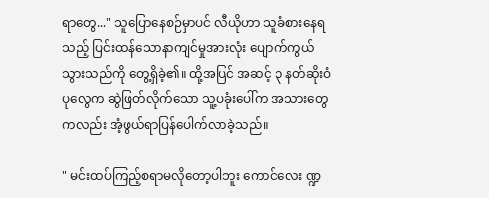ရာတွေ..." သူပြောနေစဉ်မှာပင် လီယိုဟာ သူခံစားနေရသည့် ပြင်းထန်သောနာကျင်မှုအားလုံး ပျောက်ကွယ်သွားသည်ကို တွေ့ရှိခဲ့၏။ ထို့အပြင် အဆင့် ၃ နတ်ဆိုးဝံပုလွေက ဆွဲဖြတ်လိုက်သော သူ့ပခုံးပေါ်က အသားတွေကလည်း အံ့ဖွယ်ရာပြန်ပေါက်လာခဲ့သည်။

" မင်းထပ်ကြည့်စရာမလိုတော့ပါဘူး ကောင်လေး ဏ္ဍ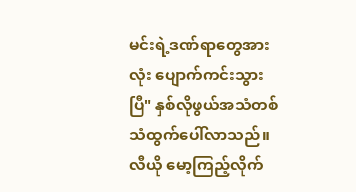မင်းရဲ့ဒဏ်ရာတွေအားလုံး ပျောက်ကင်းသွားပြီ" နှစ်လိုဖွယ်အသံတစ်သံထွက်ပေါ်လာသည်။ လီယို မော့ကြည့်လိုက်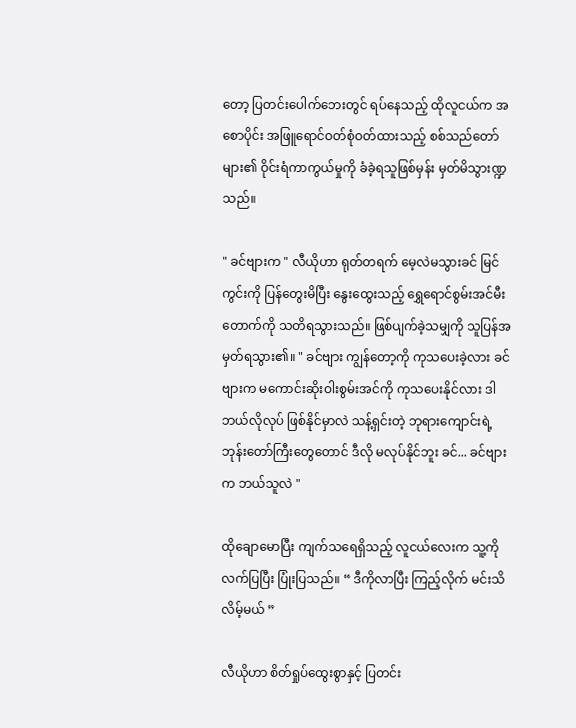တော့ ပြတင်းပေါက်ဘေးတွင် ရပ်နေသည့် ထိုလူငယ်က အစောပိုင်း အဖြူရောင်ဝတ်စုံဝတ်ထားသည့် စစ်သည်တော်များ၏ ဝိုင်းရံကာကွယ်မှုကို ခံခဲ့ရသူဖြစ်မှန်း မှတ်မိသွားဏ္ဍသည်။

" ခင်ဗျားက " လီယိုဟာ ရုတ်တရက် မေ့လဲမသွားခင် မြင်ကွင်းကို ပြန်တွေးမိပြီး နွေးထွေးသည့် ရွှေရောင်စွမ်းအင်မီးတောက်ကို သတိရသွားသည်။ ဖြစ်ပျက်ခဲ့သမျှကို သူပြန်အမှတ်ရသွား၏။ " ခင်ဗျား ကျွန်တော့ကို ကုသပေးခဲ့လား ခင်ဗျားက မကောင်းဆိုးဝါးစွမ်းအင်ကို ကုသပေးနိုင်လား ဒါ ဘယ်လိုလုပ် ဖြစ်နိုင်မှာလဲ သန့်ရှင်းတဲ့ ဘုရားကျောင်းရဲ့ ဘုန်းတော်ကြီးတွေတောင် ဒီလို မလုပ်နိုင်ဘူး ခင်... ခင်ဗျားက ဘယ်သူလဲ "

ထိုချောမောပြီး ကျက်သရေရှိသည့် လူငယ်လေးက သူ့ကို လက်ပြပြီး ပြုံးပြသည်။ “ ဒီကိုလာပြီး ကြည့်လိုက် မင်းသိလိမ့်မယ် ”

လီယိုဟာ စိတ်ရှုပ်ထွေးစွာနှင့် ပြတင်း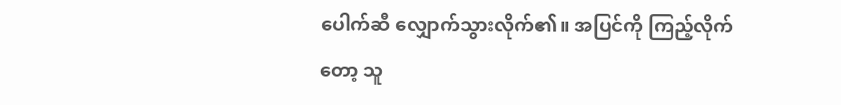ပေါက်ဆီ လျှောက်သွားလိုက်၏။ အပြင်ကို ကြည့်လိုက်တော့ သူ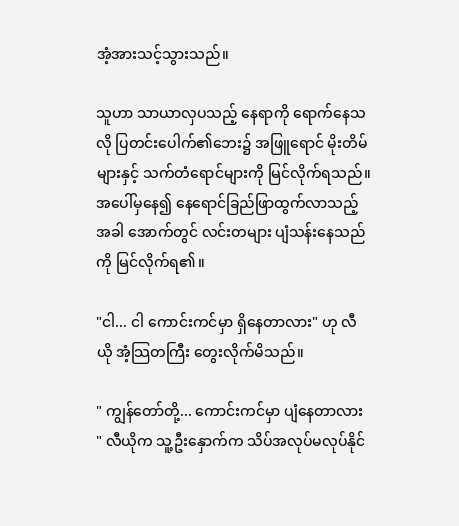အံ့အားသင့်သွားသည်။

သူဟာ သာယာလှပသည့် နေရာကို ရောက်နေသလို ပြတင်းပေါက်၏ဘေး၌ အဖြူရောင် မိုးတိမ်များနှင့် သက်တံရောင်များကို မြင်လိုက်ရသည်။ အပေါ်မှနေ၍ နေရောင်ခြည်ဖြာထွက်လာသည့်အခါ အောက်တွင် လင်းတများ ပျံသန်းနေသည်ကို မြင်လိုက်ရ၏။

"ငါ... ငါ ကောင်းကင်မှာ ရှိနေတာလား" ဟု လီယို အံ့သြတကြီး တွေးလိုက်မိသည်။

" ကျွန်တော်တို့... ကောင်းကင်မှာ ပျံနေတာလား " လီယိုက သူ့ဦးနှောက်က သိပ်အလုပ်မလုပ်နိုင်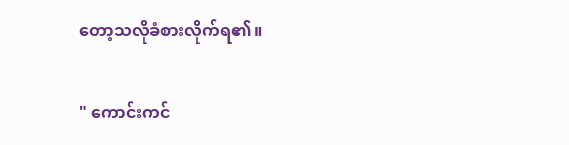တော့သလိုခံစားလိုက်ရ၏။

" ကောင်းကင်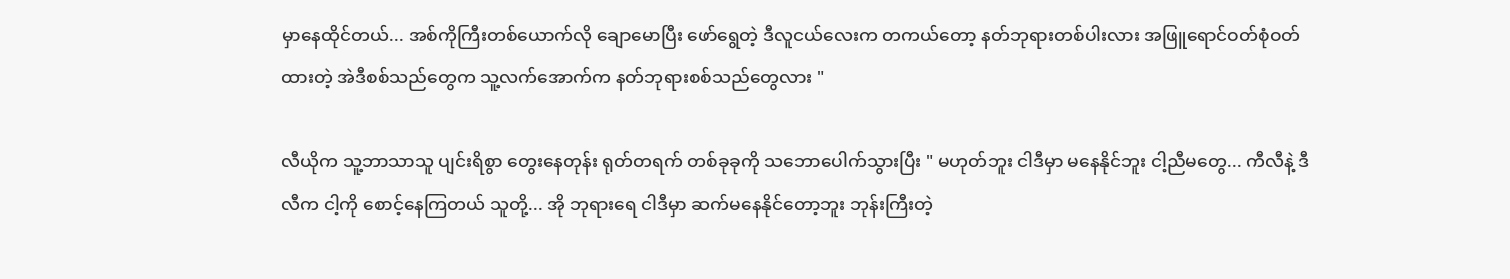မှာနေထိုင်တယ်... အစ်ကိုကြီးတစ်ယောက်လို ချောမောပြီး ဖော်ရွေတဲ့ ဒီလူငယ်လေးက တကယ်တော့ နတ်ဘုရားတစ်ပါးလား အဖြူရောင်ဝတ်စုံဝတ်ထားတဲ့ အဲဒီစစ်သည်တွေက သူ့လက်အောက်က နတ်ဘုရားစစ်သည်တွေလား "

လီယိုက သူ့ဘာသာသူ ပျင်းရိစွာ တွေးနေတုန်း ရုတ်တရက် တစ်ခုခုကို သဘောပေါက်သွားပြီး " မဟုတ်ဘူး ငါဒီမှာ မနေနိုင်ဘူး ငါ့ညီမတွေ... ကီလီနဲ့ ဒီလီက ငါ့ကို စောင့်နေကြတယ် သူတို့... အို ဘုရားရေ ငါဒီမှာ ဆက်မနေနိုင်တော့ဘူး ဘုန်းကြီးတဲ့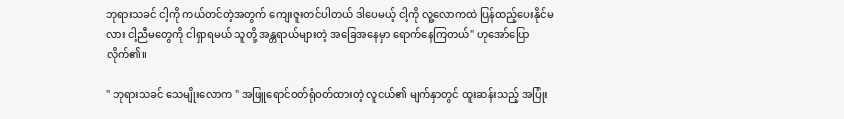ဘုရားသခင် ငါ့ကို ကယ်တင်တဲ့အတွက် ကျေးဇူးတင်ပါတယ် ဒါပေမယ့် ငါ့ကို လူ့လောကထဲ ပြန်ထည့်ပေးနိုင်မလား ငါ့ညီမတွေကို ငါရှာရမယ် သူတို့ အန္တရာယ်များတဲ့ အခြေအနေမှာ ရောက်နေကြတယ်" ဟုအော်ပြောလိုက်၏။

" ဘုရားသခင် သေမျိုးလောက " အဖြူရောင်ဝတ်ရုံဝတ်ထားတဲ့ လူငယ်၏ မျက်နှာတွင် ထူးဆန်းသည့် အပြုံး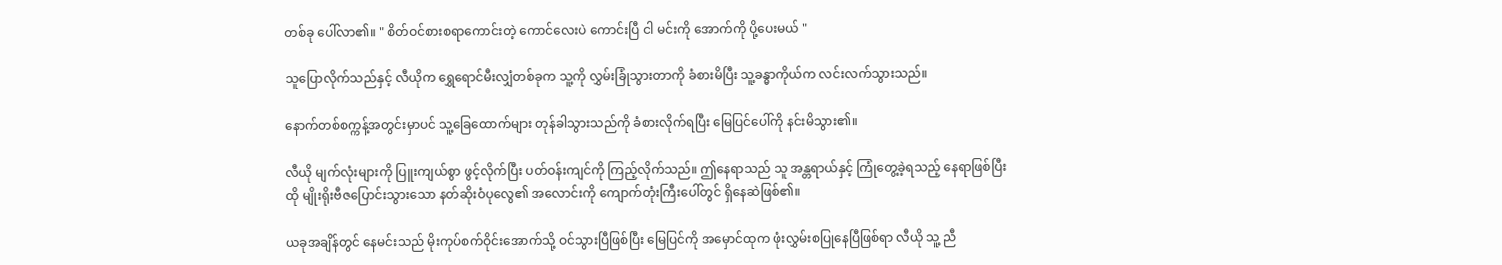တစ်ခု ပေါ်လာ၏။ " စိတ်ဝင်စားစရာကောင်းတဲ့ ကောင်လေးပဲ ကောင်းပြီ ငါ မင်းကို အောက်ကို ပို့ပေးမယ် "

သူပြောလိုက်သည်နှင့် လီယိုက ရွှေရောင်မီးလျှံတစ်ခုက သူ့ကို လွှမ်းခြုံသွားတာကို ခံစားမိပြီး သူ့ခန္ဓာကိုယ်က လင်းလက်သွားသည်။

နောက်တစ်စက္ကန့်အတွင်းမှာပင် သူ့ခြေထောက်များ တုန်ခါသွားသည်ကို ခံစားလိုက်ရပြီး မြေပြင်ပေါ်ကို နင်းမိသွား၏။

လီယို မျက်လုံးများကို ပြူးကျယ်စွာ ဖွင့်လိုက်ပြီး ပတ်ဝန်းကျင်ကို ကြည့်လိုက်သည်။ ဤနေရာသည် သူ အန္တရာယ်နှင့် ကြုံတွေ့ခဲ့ရသည့် နေရာဖြစ်ပြီး ထို မျိုးရိုးဗီဇပြောင်းသွားသော နတ်ဆိုးဝံပုလွေ၏ အလောင်းကို ကျောက်တုံးကြီးပေါ်တွင် ရှိနေဆဲဖြစ်၏။

ယခုအချိန်တွင် နေမင်းသည် မိုးကုပ်စက်ဝိုင်းအောက်သို့ ဝင်သွားပြီဖြစ်ပြီး မြေပြင်ကို အမှောင်ထုက ဖုံးလွှမ်းစပြုနေပြီဖြစ်ရာ လီယို သူ့ ညီ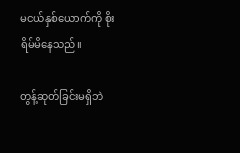မငယ်နှစ်ယောက်ကို စိုးရိမ်မိနေသည်။

တွန့်ဆုတ်ခြင်းမရှိဘဲ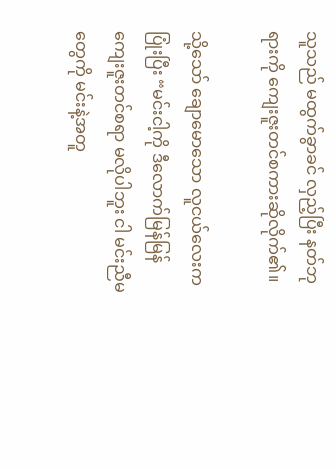သူသည် မထွက်ခွာခင် လှည့်ပြီး နတ်ဘုရားကို ကျေးဇူးတင်စကားဆိုလိုက်၏။

သို့သော် ချောမောသော လူငယ်လေးက ပြုံးပြီး “မင်းငါ့ကို ဒီလောက်မြန်မြန် ကျေးဇူးတင်စရာ မလိုပါဘူး ငါ မင်းညီမတွေကို မင်းနဲ့အတူ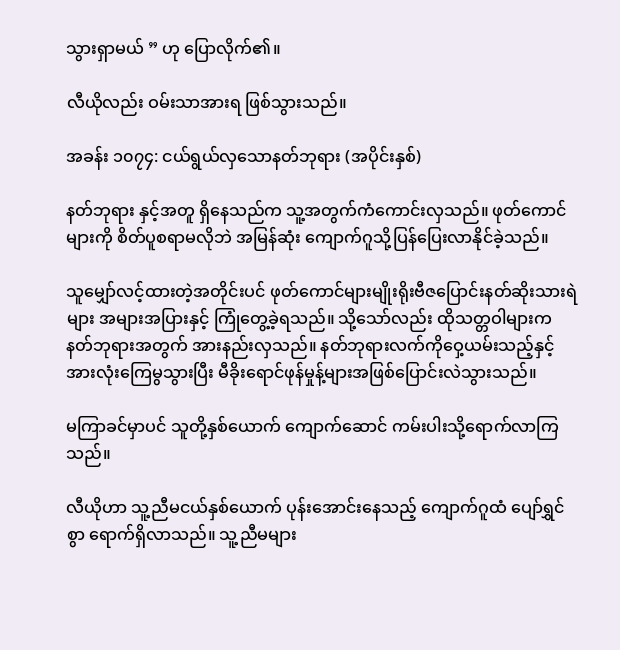သွားရှာမယ် ” ဟု ပြောလိုက်၏။

လီယိုလည်း ဝမ်းသာအားရ ဖြစ်သွားသည်။

အခန်း ၁၀၇၄: ငယ်ရွယ်လှသောနတ်ဘုရား (အပိုင်းနှစ်)

နတ်ဘုရား နှင့်အတူ ရှိနေသည်က သူ့အတွက်ကံကောင်းလှသည်။ ဖုတ်ကောင်များကို စိတ်ပူစရာမလိုဘဲ အမြန်ဆုံး ကျောက်ဂူသို့ပြန်ပြေးလာနိုင်ခဲ့သည်။

သူမျှော်လင့်ထားတဲ့အတိုင်းပင် ဖုတ်ကောင်များမျိုးရိုးဗီဇပြောင်းနတ်ဆိုးသားရဲများ အများအပြားနှင့် ကြုံတွေ့ခဲ့ရသည်။ သို့သော်လည်း ထိုသတ္တဝါများက နတ်ဘုရားအတွက် အားနည်းလှသည်။ နတ်ဘုရားလက်ကိုဝှေ့ယမ်းသည့်နှင့် အားလုံးကြေမွသွားပြီး မီခိုးရောင်ဖုန်မှုန့်များအဖြစ်ပြောင်းလဲသွားသည်။

မကြာခင်မှာပင် သူတို့နှစ်ယောက် ကျောက်ဆောင် ကမ်းပါးသို့ရောက်လာကြသည်။

လီယိုဟာ သူ့ညီမငယ်နှစ်ယောက် ပုန်းအောင်းနေသည့် ကျောက်ဂူထံ ပျော်ရွှင်စွာ ရောက်ရှိလာသည်။ သူ့ညီမများ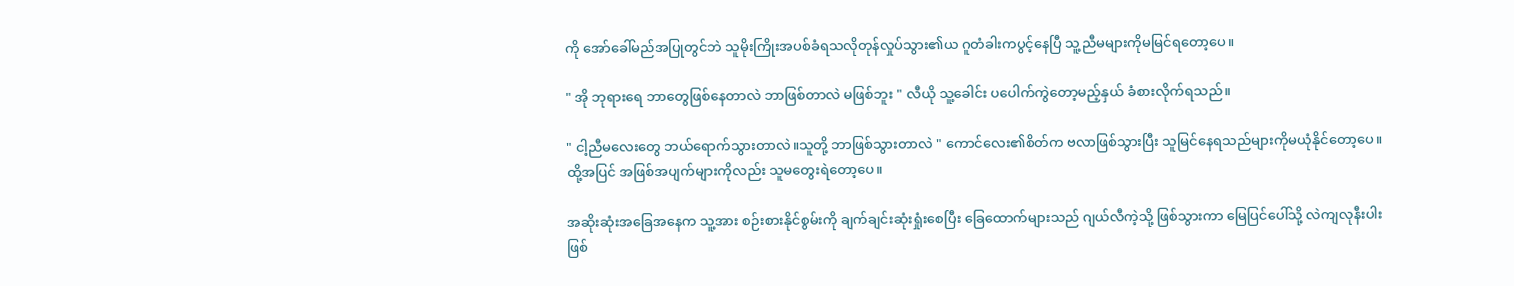ကို အော်ခေါ်မည်အပြုတွင်ဘဲ သူမိုးကြိုးအပစ်ခံရသလိုတုန်လှုပ်သွား၏ယ ဂူတံခါးကပွင့်နေပြီ သူ့ညီမများကိုမမြင်ရတော့ပေ။

" အို ဘုရားရေ ဘာတွေဖြစ်နေတာလဲ ဘာဖြစ်တာလဲ မဖြစ်ဘူး " လီယို သူ့ခေါင်း ပပေါက်ကွဲတော့မည့်နှယ် ခံစားလိုက်ရသည်။

" ငါ့ညီမလေးတွေ ဘယ်ရောက်သွားတာလဲ။သူတို့ ဘာဖြစ်သွားတာလဲ " ကောင်လေး၏စိတ်က ဗလာဖြစ်သွားပြီး သူမြင်နေရသည်များကိုမယုံနိုင်တော့ပေ။ ထို့အပြင် အဖြစ်အပျက်များကိုလည်း သူမတွေးရဲတော့ပေ။

အဆိုးဆုံးအခြေအနေက သူ့အား စဉ်းစားနိုင်စွမ်းကို ချက်ချင်းဆုံးရှုံးစေပြီး ခြေထောက်များသည် ဂျယ်လီကဲ့သို့ ဖြစ်သွားကာ မြေပြင်ပေါ်သို့ လဲကျလုနီးပါးဖြစ်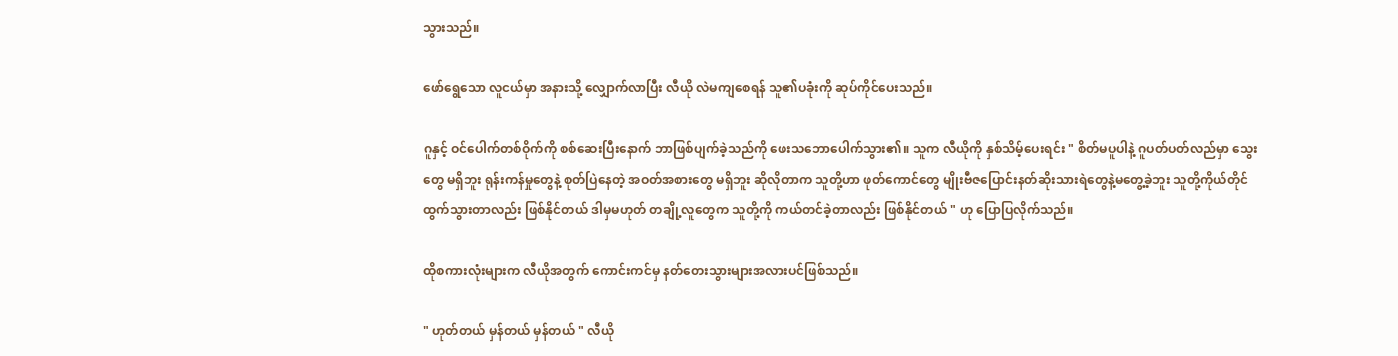သွားသည်။

ဖော်ရွေသော လူငယ်မှာ အနားသို့ လျှောက်လာပြီး လီယို လဲမကျစေရန် သူ၏ပခုံးကို ဆုပ်ကိုင်ပေးသည်။

ဂူနှင့် ဝင်ပေါက်တစ်ဝိုက်ကို စစ်ဆေးပြီးနောက် ဘာဖြစ်ပျက်ခဲ့သည်ကို ဖေးသဘောပေါက်သွား၏။ သူက လီယိုကို နှစ်သိမ့်ပေးရင်း " စိတ်မပူပါနဲ့ ဂူပတ်ပတ်လည်မှာ သွေးတွေ မရှိဘူး ရုန်းကန်မှုတွေနဲ့ စုတ်ပြဲနေတဲ့ အဝတ်အစားတွေ မရှိဘူး ဆိုလိုတာက သူတို့ဟာ ဖုတ်ကောင်တွေ မျိုးဗီဇပြောင်းနတ်ဆိုးသားရဲတွေနဲ့မတွေ့ခဲ့ဘူး သူတို့ကိုယ်တိုင် ထွက်သွားတာလည်း ဖြစ်နိုင်တယ် ဒါမှမဟုတ် တချို့လူတွေက သူတို့ကို ကယ်တင်ခဲ့တာလည်း ဖြစ်နိုင်တယ် " ဟု ပြောပြလိုက်သည်။

ထိုစကားလုံးများက လီယိုအတွက် ကောင်းကင်မှ နတ်တေးသွားများအလားပင်ဖြစ်သည်။

" ဟုတ်တယ် မှန်တယ် မှန်တယ် " လီယို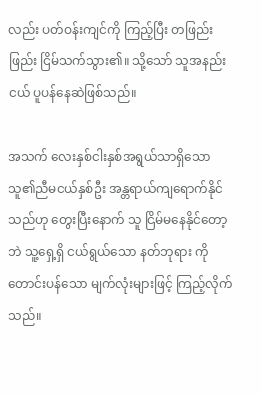လည်း ပတ်ဝန်းကျင်ကို ကြည့်ပြီး တဖြည်းဖြည်း ငြိမ်သက်သွား၏။ သို့သော် သူအနည်းငယ် ပူပန်နေဆဲဖြစ်သည်။

အသက် လေးနှစ်ငါးနှစ်အရွယ်သာရှိသော သူ၏ညီမငယ်နှစ်ဦး အန္တရာယ်ကျရောက်နိုင်သည်ဟု တွေးပြီးနောက် သူ ငြိမ်မနေနိုင်တော့ဘဲ သူ့ရှေ့ရှိ ငယ်ရွယ်သော နတ်ဘုရား ကို တောင်းပန်သော မျက်လုံးများဖြင့် ကြည့်လိုက်သည်။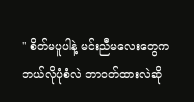" စိတ်မပူပါနဲ့ မင်းညီမလေးတွေက ဘယ်လိုပုံစံလဲ ဘာဝတ်ထားလဲဆို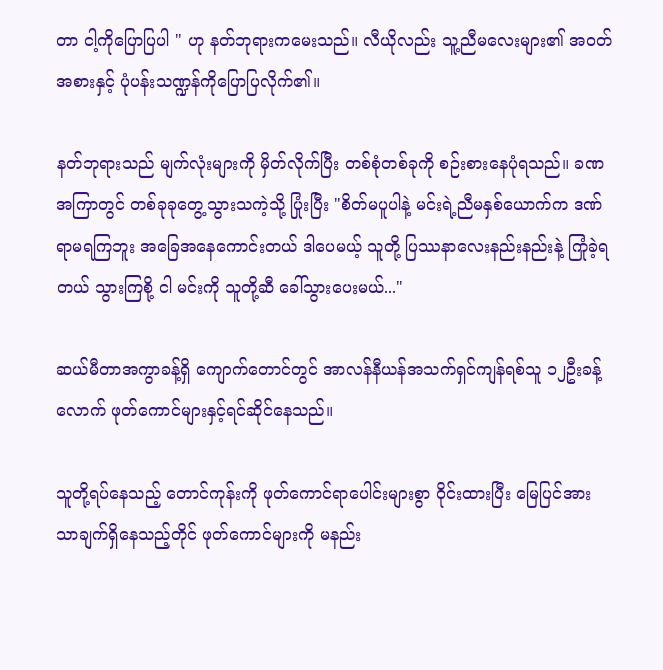တာ ငါ့ကိုပြောပြပါ " ဟု နတ်ဘုရားကမေးသည်။ လီယိုလည်း သူ့ညီမလေးများ၏ အဝတ်အစားနှင့် ပုံပန်းသဏ္ဍန်ကိုပြောပြလိုက်၏။

နတ်ဘုရားသည် မျက်လုံးများကို မှိတ်လိုက်ပြီး တစ်စုံတစ်ခုကို စဉ်းစားနေပုံရသည်။ ခဏအကြာတွင် တစ်ခုခုတွေ့သွားသကဲ့သို့ ပြုံးပြီး "စိတ်မပူပါနဲ့ မင်းရဲ့ညီမနှစ်ယောက်က ဒဏ်ရာမရကြဘူး အခြေအနေကောင်းတယ် ဒါပေမယ့် သူတို့ ပြဿနာလေးနည်းနည်းနဲ့ ကြုံခဲ့ရတယ် သွားကြစို့ ငါ မင်းကို သူတို့ဆီ ခေါ်သွားပေးမယ်..."

ဆယ်မီတာအကွာခန့်ရှိ ကျောက်တောင်တွင် အာလန်နီယန်အသက်ရှင်ကျန်ရစ်သူ ၁၂ဦးခန့်လောက် ဖုတ်ကောင်များနှင့်ရင်ဆိုင်နေသည်။

သူတို့ရပ်နေသည့် တောင်ကုန်းကို ဖုတ်ကောင်ရာပေါင်းများစွာ ဝိုင်းထားပြီး မြေပြင်အားသာချက်ရှိနေသည့်တိုင် ဖုတ်ကောင်များကို မနည်း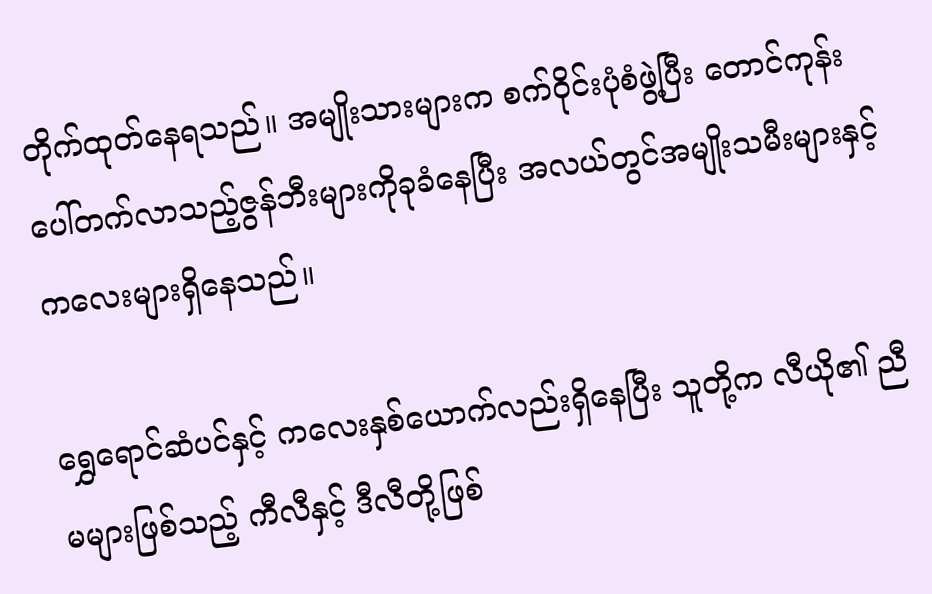တိုက်ထုတ်နေရသည်။ အမျိုးသားများက စက်ဝိုင်းပုံစံဖွဲ့ပြီး တောင်ကုန်းပေါ်တက်လာသည့်ဇွန်ဘီးများကိုခုခံနေပြီး အလယ်တွင်အမျိုးသမီးများနှင့် ကလေးများရှိနေသည်။

ရွှေရောင်ဆံပင်နှင့် ကလေးနှစ်ယောက်လည်းရှိနေပြီး သူတို့က လီယို၏ ညီမများဖြစ်သည့် ကီလီနှင့် ဒီလီတို့ဖြစ်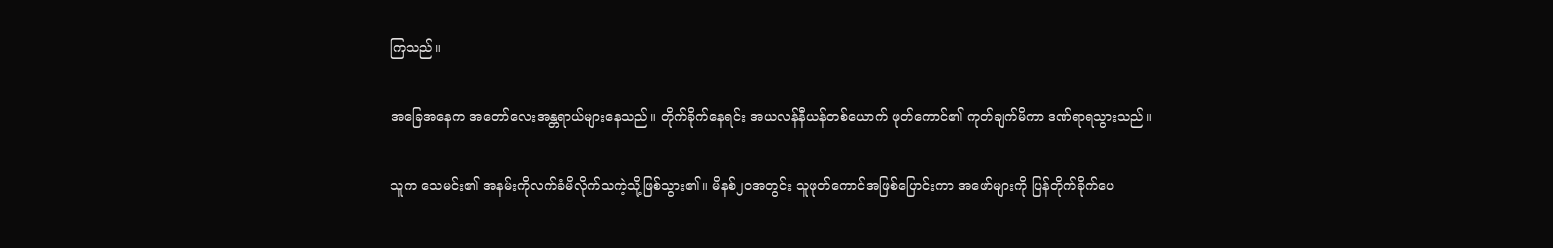ကြသည်။

အခြေအနေက အတော်လေးအန္တရာယ်များနေသည်။ တိုက်ခိုက်နေရင်း အယလန်နီယန်တစ်ယောက် ဖုတ်ကောင်၏ ကုတ်ချက်မိကာ ဒဏ်ရာရသွားသည်။

သူက သေမင်း၏ အနမ်းကိုလက်ခံမိလိုက်သကဲ့သို့ဖြစ်သွား၏။ မိနစ်၂၀အတွင်း သူဖုတ်ကောင်အဖြစ်ပြောင်းကာ အဖော်များကို ပြန်တိုက်ခိုက်ပေ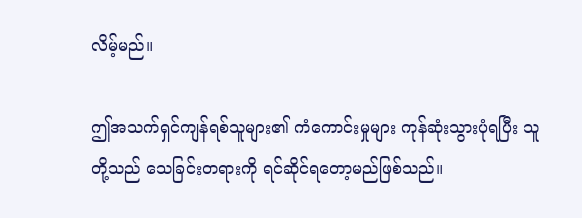လိမ့်မည်။

ဤအသက်ရှင်ကျန်ရစ်သူများ၏ ကံကောင်းမှုများ ကုန်ဆုံးသွားပုံရပြီး သူတို့သည် သေခြင်းတရားကို ရင်ဆိုင်ရတော့မည်ဖြစ်သည်။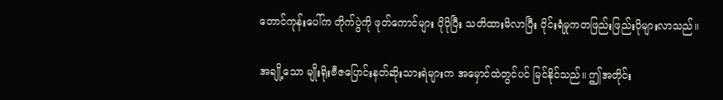တောင်ကုန်းပေါ်က တိုက်ပွဲကို ဖုတ်ကောင်များ ပိုပိုပြီး သတိထားမိလာပြီး ဝိုင်းရံမှုကတဖြည်းဖြည်းပိုများလာသည်။

အချို့သော မျိုးရိုးဗီဇပြောင်းနတ်ဆိုးသားရဲများက အမှောင်ထဲတွင်ပင် မြင်နိုင်သည်။ ဤအတိုင်း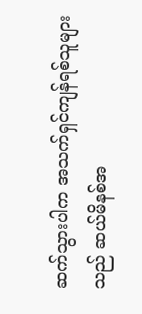ဆက်သွားပါက အသက်ရှင်ကျန်ရစ်သူများသည် ဆယ်မိနစ်အ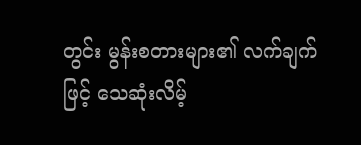တွင်း မွန်းစတားများ၏ လက်ချက်ဖြင့် သေဆုံးလိမ့်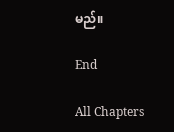မည်။

End

All Chapters